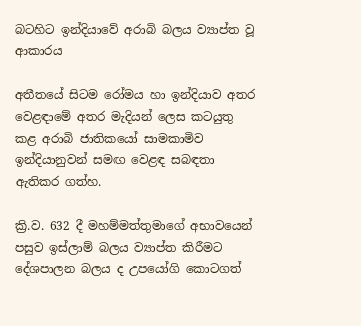බටහිට ඉන්දියාවේ අරාබි බලය ව්‍යාප්ත වූ ආකාරය

අතීතයේ සිටම රෝමය හා ඉන්දියාව අතර වෙළඳාමේ අතර මැදියන් ලෙස කටයුතු කළ අරාබි ජාතිකයෝ සාමකාමිව ඉන්දියානුවන් සමඟ වෙළඳ සබඳතා ඇතිකර ගත්හ.

ක්‍රි.ව. 632 දී මහම්මත්තුමාගේ අභාවයෙන් පසුව ඉස්ලාම් බලය ව්‍යාප්ත කිරීමට දේශපාලන බලය ද උපයෝගි කොටගත්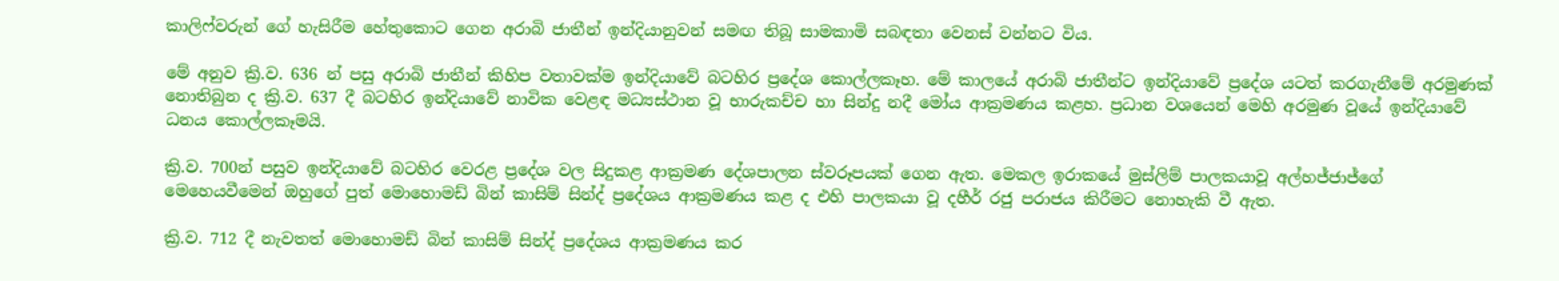කාලිෆ්වරුන් ගේ හැසිරීම හේතුකොට ගෙන අරාබි ජාතීන් ඉන්දියානුවන් සමඟ තිබූ සාමකාමි සබඳතා වෙනස් වන්නට විය.

මේ අනුව ක්‍රි.ව. 636 න් පසු අරාබි ජාතීන් කිහිප වතාවක්ම ඉන්දියාවේ බටහිර ප්‍රදේශ කොල්ලකෑහ. මේ කාලයේ අරාබි ජාතීන්ට ඉන්දියාවේ ප්‍රදේශ යටත් කරගැනීමේ අරමුණක් නොතිබුන ද ක්‍රි.ව. 637 දී බටහිර ඉන්දියාවේ නාවික වෙළඳ මධ්‍යස්ථාන වූ භාරුකච්ච හා සින්දු නදී මෝය ආක්‍රමණය කළහ. ප්‍රධාන වශයෙන් මෙහි අරමුණ වූයේ ඉන්දියාවේ ධනය කොල්ලකෑමයි.

ක්‍රි.ව. 700න් පසුව ඉන්දියාවේ බටහිර වෙරළ ප්‍රදේශ වල සිදුකළ ආක්‍රමණ දේශපාලන ස්වරූපයක් ගෙන ඇත. මෙකල ඉරාකයේ මුස්ලිම් පාලකයාවූ අල්හජ්ජාජ්ගේ මෙහෙයවීමෙන් ඔහුගේ පුත් මොහොමඩ් බින් කාසිම් සින්ද් ප්‍රදේශය ආක්‍රමණය කළ ද එහි පාලකයා වූ දහීර් රජු පරාජය කිරීමට නොහැකි වී ඇත.

ක්‍රි.ව. 712 දී නැවතත් මොහොමඩ් බින් කාසිම් සින්ද් ප්‍රදේශය ආක්‍රමණය කර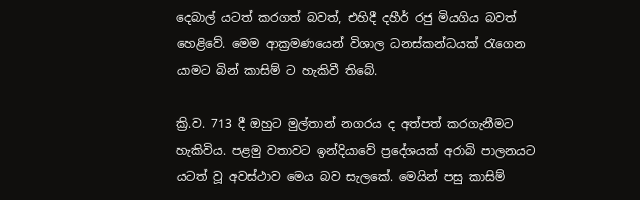දෙබාල් යටත් කරගත් බවත්, එහිදී දහීර් රජු මියගිය බවත් හෙළිවේ. මෙම ආක්‍රමණයෙන් විශාල ධනස්කන්ධයක් රැගෙන යාමට බින් කාසිම් ට හැකිවී තිබේ.

ක්‍රි.ව. 713 දී ඔහුට මුල්තාන් නගරය ද අත්පත් කරගැනීමට හැකිවිය. පළමු වතාවට ඉන්දියාවේ ප්‍රදේශයක් අරාබි පාලනයට යටත් වූ අවස්ථාව මෙය බව සැලකේ. මෙයින් පසු කාසිම්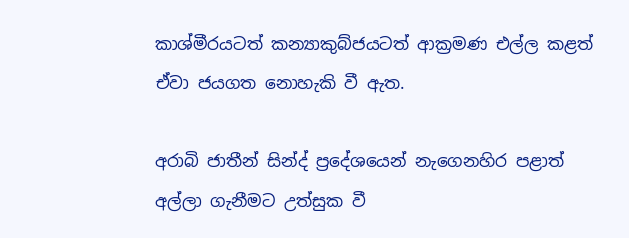කාශ්මීරයටත් කන්‍යාකුබ්ජයටත් ආක්‍රමණ එල්ල කළත් ඒවා ජයගත නොහැකි වී ඇත.

අරාබි ජාතීන් සින්ද් ප්‍රදේශයෙන් නැගෙනහිර පළාත් අල්ලා ගැනීමට උත්සුක වී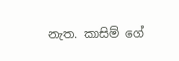නැත. කාසිම් ගේ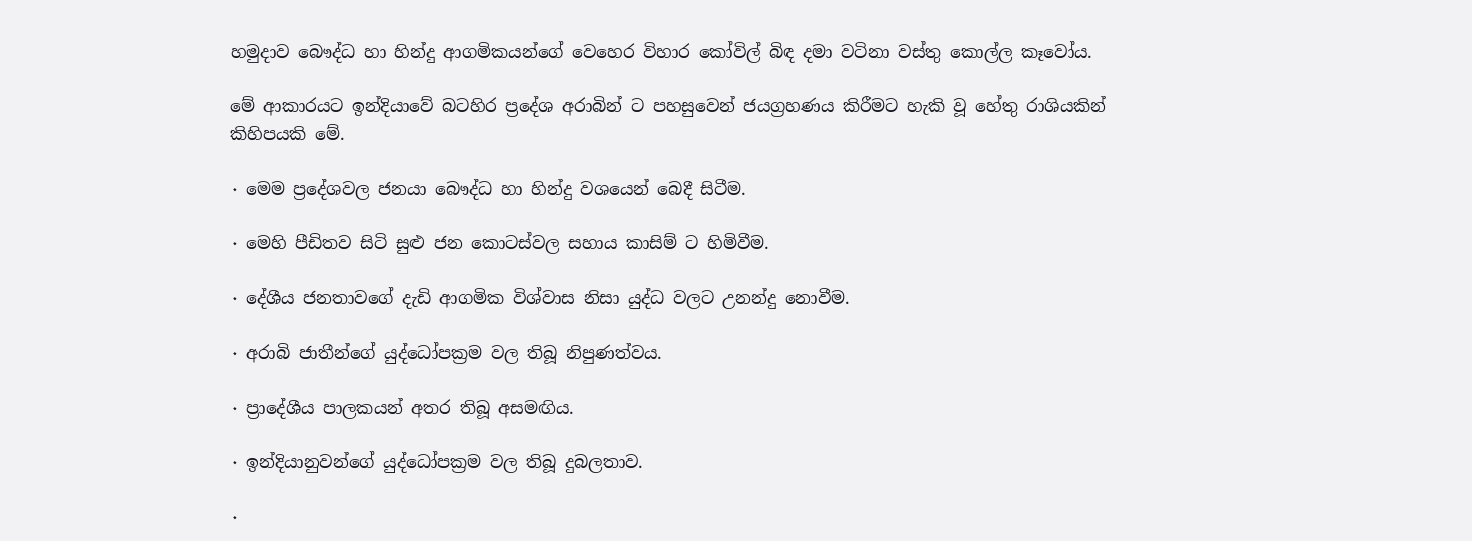හමුදාව බෞද්ධ හා හින්දු ආගමිකයන්ගේ වෙහෙර විහාර කෝවිල් බිඳ දමා වටිනා වස්තු කොල්ල කෑවෝය.

මේ ආකාරයට ඉන්දියාවේ බටහිර ප්‍රදේශ අරාබින් ට පහසුවෙන් ජයග්‍රහණය කිරීමට හැකි වූ හේතු රාශියකින් කිහිපයකි මේ.

٠ මෙම ප්‍රදේශවල ජනයා බෞද්ධ හා හින්දු වශයෙන් බෙදී සිටීම.

٠ මෙහි පීඩිතව සිටි සුළු ජන කොටස්වල සහාය කාසිම් ට හිමිවීම.

٠ දේශීය ජනතාවගේ දැඩි ආගමික විශ්වාස නිසා යුද්ධ වලට උනන්දු නොවීම.

٠ අරාබි ජාතීන්ගේ යුද්ධෝපක්‍රම වල තිබූ නිපුණත්වය.

٠ ප්‍රාදේශීය පාලකයන් අතර තිබූ අසමඟිය.

٠ ඉන්දියානුවන්ගේ යුද්ධෝපක්‍රම වල තිබූ දුබලතාව.

٠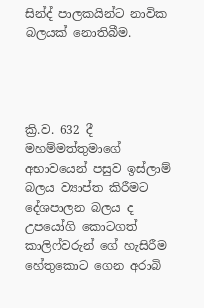සින්ද් පාලකයින්ට නාවික බලයක් නොතිබීම.




ක්‍රි.ව. 632 දී මහම්මත්තුමාගේ අභාවයෙන් පසුව ඉස්ලාම් බලය ව්‍යාප්ත කිරීමට දේශපාලන බලය ද උපයෝගි කොටගත් කාලිෆ්වරුන් ගේ හැසිරීම හේතුකොට ගෙන අරාබි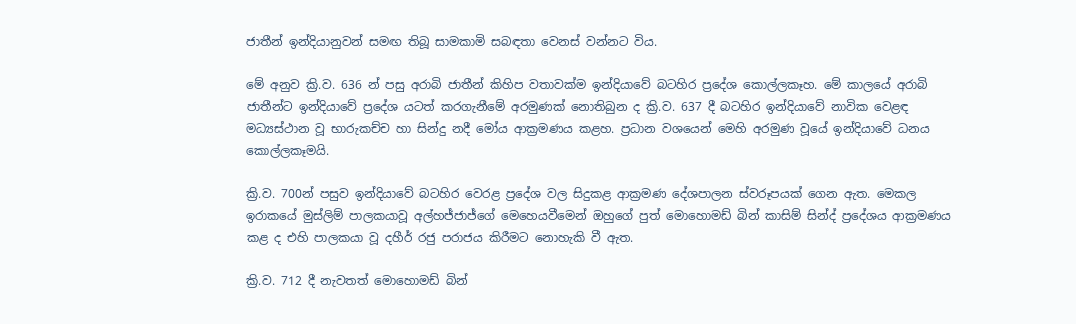ජාතීන් ඉන්දියානුවන් සමඟ තිබූ සාමකාමි සබඳතා වෙනස් වන්නට විය.

මේ අනුව ක්‍රි.ව. 636 න් පසු අරාබි ජාතීන් කිහිප වතාවක්ම ඉන්දියාවේ බටහිර ප්‍රදේශ කොල්ලකෑහ. මේ කාලයේ අරාබි ජාතීන්ට ඉන්දියාවේ ප්‍රදේශ යටත් කරගැනීමේ අරමුණක් නොතිබුන ද ක්‍රි.ව. 637 දී බටහිර ඉන්දියාවේ නාවික වෙළඳ මධ්‍යස්ථාන වූ භාරුකච්ච හා සින්දු නදී මෝය ආක්‍රමණය කළහ. ප්‍රධාන වශයෙන් මෙහි අරමුණ වූයේ ඉන්දියාවේ ධනය කොල්ලකෑමයි.

ක්‍රි.ව. 700න් පසුව ඉන්දියාවේ බටහිර වෙරළ ප්‍රදේශ වල සිදුකළ ආක්‍රමණ දේශපාලන ස්වරූපයක් ගෙන ඇත. මෙකල ඉරාකයේ මුස්ලිම් පාලකයාවූ අල්හජ්ජාජ්ගේ මෙහෙයවීමෙන් ඔහුගේ පුත් මොහොමඩ් බින් කාසිම් සින්ද් ප්‍රදේශය ආක්‍රමණය කළ ද එහි පාලකයා වූ දහීර් රජු පරාජය කිරීමට නොහැකි වී ඇත.

ක්‍රි.ව. 712 දී නැවතත් මොහොමඩ් බින්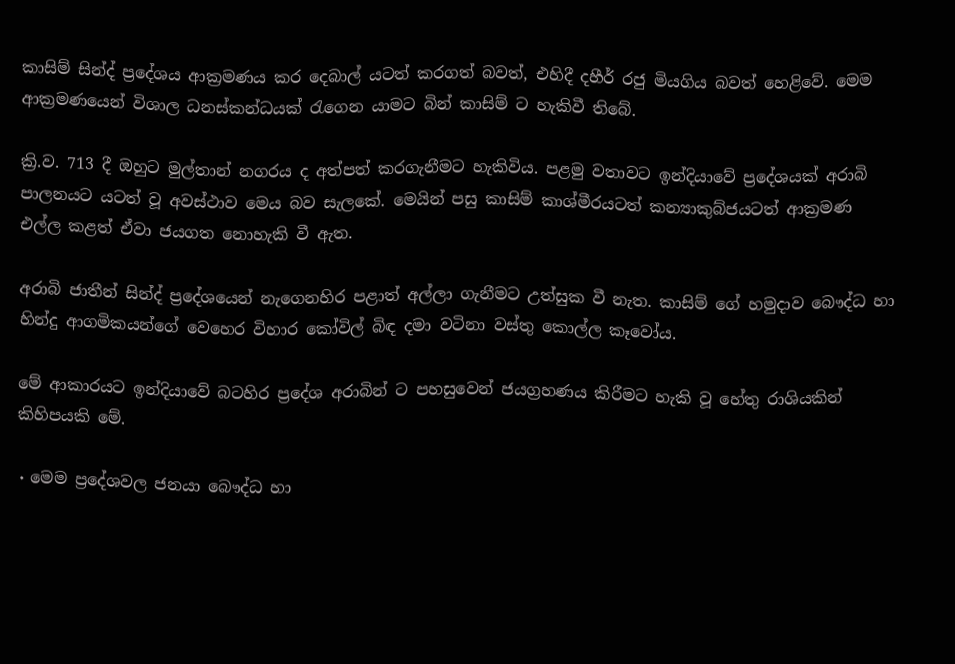කාසිම් සින්ද් ප්‍රදේශය ආක්‍රමණය කර දෙබාල් යටත් කරගත් බවත්, එහිදී දහීර් රජු මියගිය බවත් හෙළිවේ. මෙම ආක්‍රමණයෙන් විශාල ධනස්කන්ධයක් රැගෙන යාමට බින් කාසිම් ට හැකිවී තිබේ.

ක්‍රි.ව. 713 දී ඔහුට මුල්තාන් නගරය ද අත්පත් කරගැනීමට හැකිවිය. පළමු වතාවට ඉන්දියාවේ ප්‍රදේශයක් අරාබි පාලනයට යටත් වූ අවස්ථාව මෙය බව සැලකේ. මෙයින් පසු කාසිම් කාශ්මීරයටත් කන්‍යාකුබ්ජයටත් ආක්‍රමණ එල්ල කළත් ඒවා ජයගත නොහැකි වී ඇත.

අරාබි ජාතීන් සින්ද් ප්‍රදේශයෙන් නැගෙනහිර පළාත් අල්ලා ගැනීමට උත්සුක වී නැත. කාසිම් ගේ හමුදාව බෞද්ධ හා හින්දු ආගමිකයන්ගේ වෙහෙර විහාර කෝවිල් බිඳ දමා වටිනා වස්තු කොල්ල කෑවෝය.

මේ ආකාරයට ඉන්දියාවේ බටහිර ප්‍රදේශ අරාබින් ට පහසුවෙන් ජයග්‍රහණය කිරීමට හැකි වූ හේතු රාශියකින් කිහිපයකි මේ.

٠ මෙම ප්‍රදේශවල ජනයා බෞද්ධ හා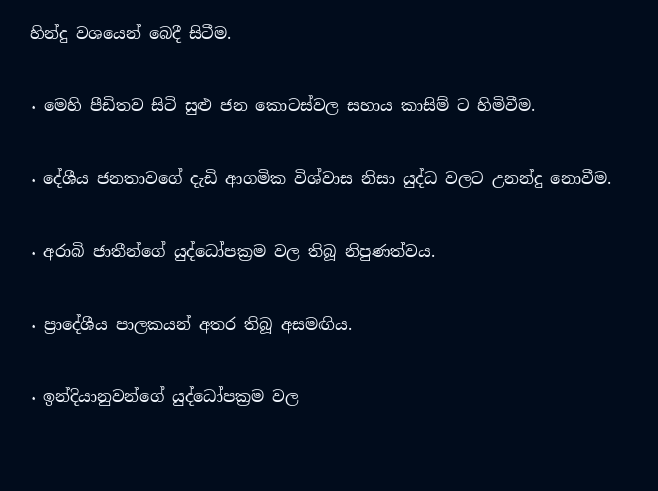හින්දු වශයෙන් බෙදී සිටීම.

٠ මෙහි පීඩිතව සිටි සුළු ජන කොටස්වල සහාය කාසිම් ට හිමිවීම.

٠ දේශීය ජනතාවගේ දැඩි ආගමික විශ්වාස නිසා යුද්ධ වලට උනන්දු නොවීම.

٠ අරාබි ජාතීන්ගේ යුද්ධෝපක්‍රම වල තිබූ නිපුණත්වය.

٠ ප්‍රාදේශීය පාලකයන් අතර තිබූ අසමඟිය.

٠ ඉන්දියානුවන්ගේ යුද්ධෝපක්‍රම වල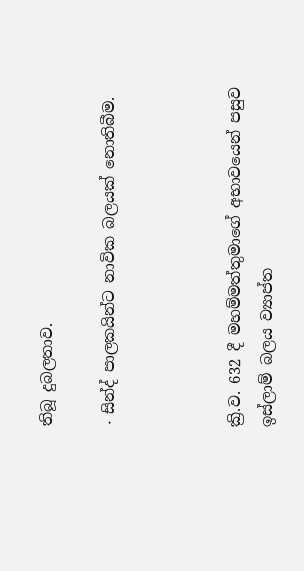තිබූ දුබලතාව.

٠ සින්ද් පාලකයින්ට නාවික බලයක් නොතිබීම.



ක්‍රි.ව. 632 දී මහම්මත්තුමාගේ අභාවයෙන් පසුව ඉස්ලාම් බලය ව්‍යාප්ත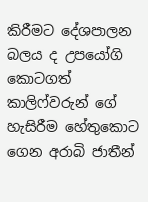කිරීමට දේශපාලන බලය ද උපයෝගි කොටගත් කාලිෆ්වරුන් ගේ හැසිරීම හේතුකොට ගෙන අරාබි ජාතීන්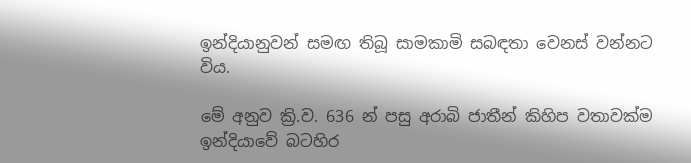ඉන්දියානුවන් සමඟ තිබූ සාමකාමි සබඳතා වෙනස් වන්නට විය.

මේ අනුව ක්‍රි.ව. 636 න් පසු අරාබි ජාතීන් කිහිප වතාවක්ම ඉන්දියාවේ බටහිර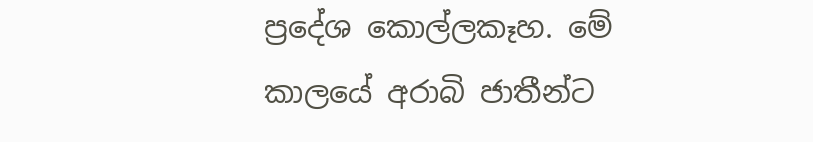ප්‍රදේශ කොල්ලකෑහ. මේ කාලයේ අරාබි ජාතීන්ට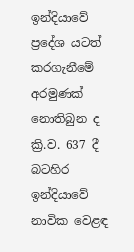ඉන්දියාවේ ප්‍රදේශ යටත් කරගැනීමේ අරමුණක් නොතිබුන ද ක්‍රි.ව. 637 දී බටහිර ඉන්දියාවේ නාවික වෙළඳ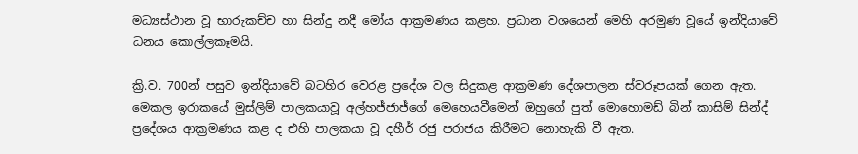මධ්‍යස්ථාන වූ භාරුකච්ච හා සින්දු නදී මෝය ආක්‍රමණය කළහ. ප්‍රධාන වශයෙන් මෙහි අරමුණ වූයේ ඉන්දියාවේ ධනය කොල්ලකෑමයි.

ක්‍රි.ව. 700න් පසුව ඉන්දියාවේ බටහිර වෙරළ ප්‍රදේශ වල සිදුකළ ආක්‍රමණ දේශපාලන ස්වරූපයක් ගෙන ඇත. මෙකල ඉරාකයේ මුස්ලිම් පාලකයාවූ අල්හජ්ජාජ්ගේ මෙහෙයවීමෙන් ඔහුගේ පුත් මොහොමඩ් බින් කාසිම් සින්ද් ප්‍රදේශය ආක්‍රමණය කළ ද එහි පාලකයා වූ දහීර් රජු පරාජය කිරීමට නොහැකි වී ඇත.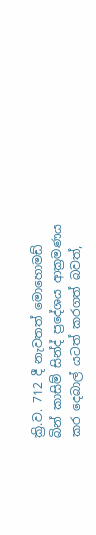ක්‍රි.ව. 712 දී නැවතත් මොහොමඩ් බින් කාසිම් සින්ද් ප්‍රදේශය ආක්‍රමණය කර දෙබාල් යටත් කරගත් බවත්,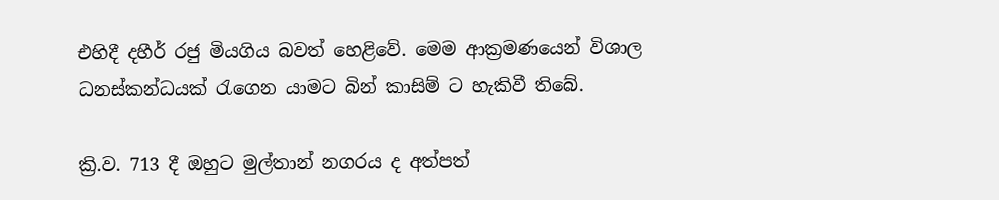එහිදී දහීර් රජු මියගිය බවත් හෙළිවේ. මෙම ආක්‍රමණයෙන් විශාල ධනස්කන්ධයක් රැගෙන යාමට බින් කාසිම් ට හැකිවී තිබේ.

ක්‍රි.ව. 713 දී ඔහුට මුල්තාන් නගරය ද අත්පත්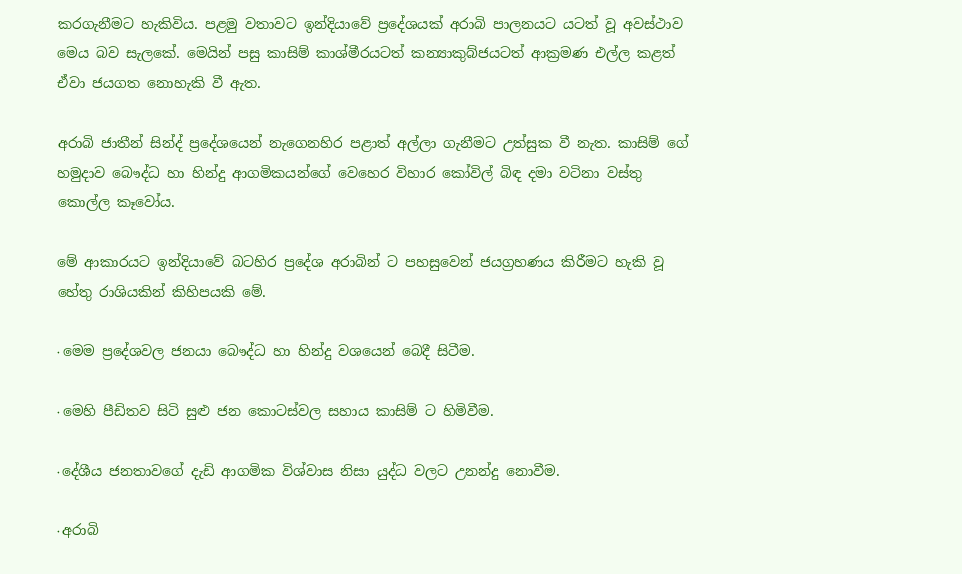කරගැනීමට හැකිවිය. පළමු වතාවට ඉන්දියාවේ ප්‍රදේශයක් අරාබි පාලනයට යටත් වූ අවස්ථාව මෙය බව සැලකේ. මෙයින් පසු කාසිම් කාශ්මීරයටත් කන්‍යාකුබ්ජයටත් ආක්‍රමණ එල්ල කළත් ඒවා ජයගත නොහැකි වී ඇත.

අරාබි ජාතීන් සින්ද් ප්‍රදේශයෙන් නැගෙනහිර පළාත් අල්ලා ගැනීමට උත්සුක වී නැත. කාසිම් ගේ හමුදාව බෞද්ධ හා හින්දු ආගමිකයන්ගේ වෙහෙර විහාර කෝවිල් බිඳ දමා වටිනා වස්තු කොල්ල කෑවෝය.

මේ ආකාරයට ඉන්දියාවේ බටහිර ප්‍රදේශ අරාබින් ට පහසුවෙන් ජයග්‍රහණය කිරීමට හැකි වූ හේතු රාශියකින් කිහිපයකි මේ.

٠ මෙම ප්‍රදේශවල ජනයා බෞද්ධ හා හින්දු වශයෙන් බෙදී සිටීම.

٠ මෙහි පීඩිතව සිටි සුළු ජන කොටස්වල සහාය කාසිම් ට හිමිවීම.

٠ දේශීය ජනතාවගේ දැඩි ආගමික විශ්වාස නිසා යුද්ධ වලට උනන්දු නොවීම.

٠ අරාබි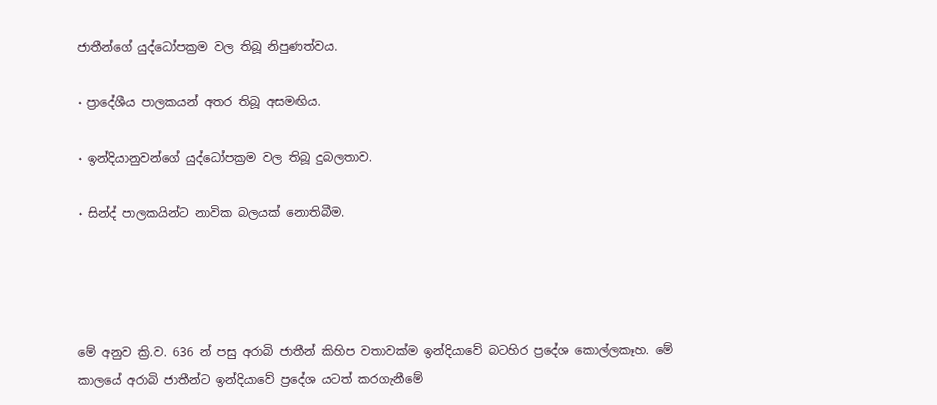ජාතීන්ගේ යුද්ධෝපක්‍රම වල තිබූ නිපුණත්වය.

٠ ප්‍රාදේශීය පාලකයන් අතර තිබූ අසමඟිය.

٠ ඉන්දියානුවන්ගේ යුද්ධෝපක්‍රම වල තිබූ දුබලතාව.

٠ සින්ද් පාලකයින්ට නාවික බලයක් නොතිබීම.




මේ අනුව ක්‍රි.ව. 636 න් පසු අරාබි ජාතීන් කිහිප වතාවක්ම ඉන්දියාවේ බටහිර ප්‍රදේශ කොල්ලකෑහ. මේ කාලයේ අරාබි ජාතීන්ට ඉන්දියාවේ ප්‍රදේශ යටත් කරගැනීමේ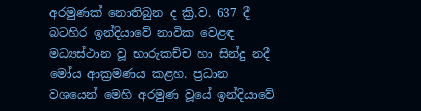අරමුණක් නොතිබුන ද ක්‍රි.ව. 637 දී බටහිර ඉන්දියාවේ නාවික වෙළඳ මධ්‍යස්ථාන වූ භාරුකච්ච හා සින්දු නදී මෝය ආක්‍රමණය කළහ. ප්‍රධාන වශයෙන් මෙහි අරමුණ වූයේ ඉන්දියාවේ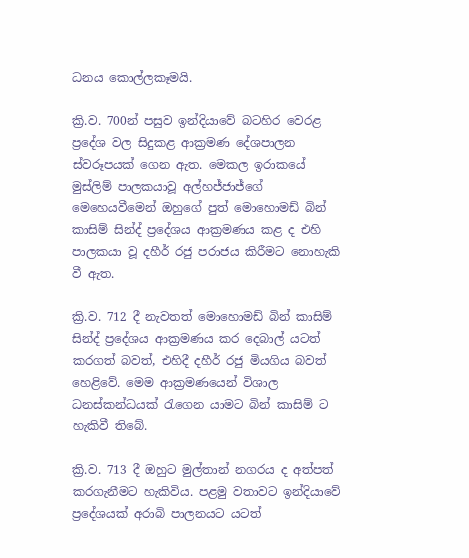ධනය කොල්ලකෑමයි.

ක්‍රි.ව. 700න් පසුව ඉන්දියාවේ බටහිර වෙරළ ප්‍රදේශ වල සිදුකළ ආක්‍රමණ දේශපාලන ස්වරූපයක් ගෙන ඇත. මෙකල ඉරාකයේ මුස්ලිම් පාලකයාවූ අල්හජ්ජාජ්ගේ මෙහෙයවීමෙන් ඔහුගේ පුත් මොහොමඩ් බින් කාසිම් සින්ද් ප්‍රදේශය ආක්‍රමණය කළ ද එහි පාලකයා වූ දහීර් රජු පරාජය කිරීමට නොහැකි වී ඇත.

ක්‍රි.ව. 712 දී නැවතත් මොහොමඩ් බින් කාසිම් සින්ද් ප්‍රදේශය ආක්‍රමණය කර දෙබාල් යටත් කරගත් බවත්, එහිදී දහීර් රජු මියගිය බවත් හෙළිවේ. මෙම ආක්‍රමණයෙන් විශාල ධනස්කන්ධයක් රැගෙන යාමට බින් කාසිම් ට හැකිවී තිබේ.

ක්‍රි.ව. 713 දී ඔහුට මුල්තාන් නගරය ද අත්පත් කරගැනීමට හැකිවිය. පළමු වතාවට ඉන්දියාවේ ප්‍රදේශයක් අරාබි පාලනයට යටත්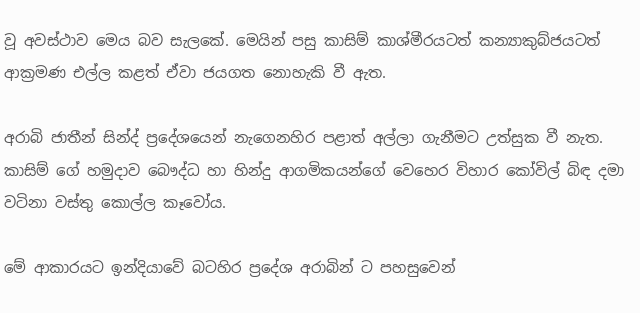වූ අවස්ථාව මෙය බව සැලකේ. මෙයින් පසු කාසිම් කාශ්මීරයටත් කන්‍යාකුබ්ජයටත් ආක්‍රමණ එල්ල කළත් ඒවා ජයගත නොහැකි වී ඇත.

අරාබි ජාතීන් සින්ද් ප්‍රදේශයෙන් නැගෙනහිර පළාත් අල්ලා ගැනීමට උත්සුක වී නැත. කාසිම් ගේ හමුදාව බෞද්ධ හා හින්දු ආගමිකයන්ගේ වෙහෙර විහාර කෝවිල් බිඳ දමා වටිනා වස්තු කොල්ල කෑවෝය.

මේ ආකාරයට ඉන්දියාවේ බටහිර ප්‍රදේශ අරාබින් ට පහසුවෙන්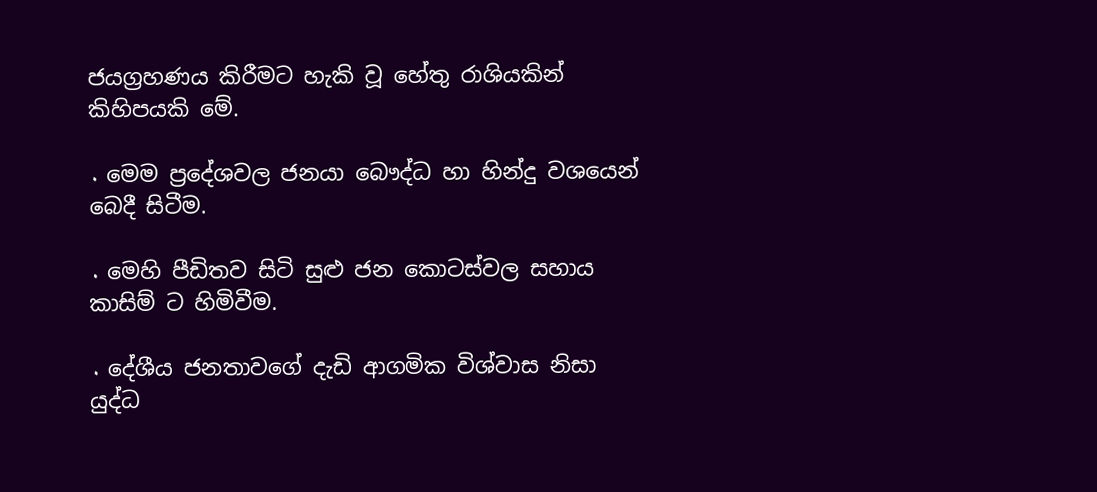ජයග්‍රහණය කිරීමට හැකි වූ හේතු රාශියකින් කිහිපයකි මේ.

٠ මෙම ප්‍රදේශවල ජනයා බෞද්ධ හා හින්දු වශයෙන් බෙදී සිටීම.

٠ මෙහි පීඩිතව සිටි සුළු ජන කොටස්වල සහාය කාසිම් ට හිමිවීම.

٠ දේශීය ජනතාවගේ දැඩි ආගමික විශ්වාස නිසා යුද්ධ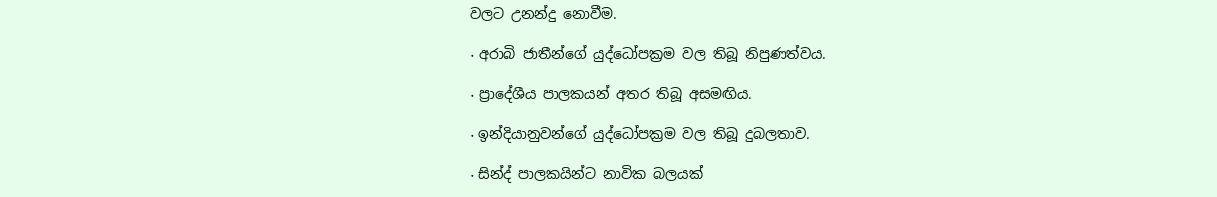වලට උනන්දු නොවීම.

٠ අරාබි ජාතීන්ගේ යුද්ධෝපක්‍රම වල තිබූ නිපුණත්වය.

٠ ප්‍රාදේශීය පාලකයන් අතර තිබූ අසමඟිය.

٠ ඉන්දියානුවන්ගේ යුද්ධෝපක්‍රම වල තිබූ දුබලතාව.

٠ සින්ද් පාලකයින්ට නාවික බලයක්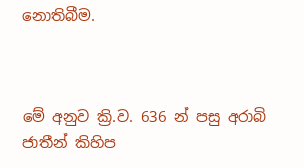නොතිබීම.



මේ අනුව ක්‍රි.ව. 636 න් පසු අරාබි ජාතීන් කිහිප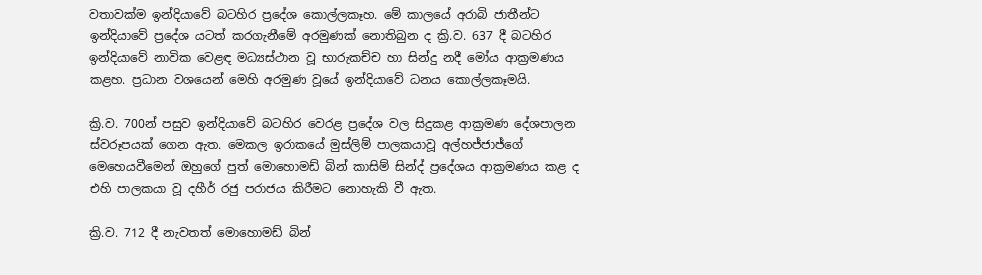වතාවක්ම ඉන්දියාවේ බටහිර ප්‍රදේශ කොල්ලකෑහ. මේ කාලයේ අරාබි ජාතීන්ට ඉන්දියාවේ ප්‍රදේශ යටත් කරගැනීමේ අරමුණක් නොතිබුන ද ක්‍රි.ව. 637 දී බටහිර ඉන්දියාවේ නාවික වෙළඳ මධ්‍යස්ථාන වූ භාරුකච්ච හා සින්දු නදී මෝය ආක්‍රමණය කළහ. ප්‍රධාන වශයෙන් මෙහි අරමුණ වූයේ ඉන්දියාවේ ධනය කොල්ලකෑමයි.

ක්‍රි.ව. 700න් පසුව ඉන්දියාවේ බටහිර වෙරළ ප්‍රදේශ වල සිදුකළ ආක්‍රමණ දේශපාලන ස්වරූපයක් ගෙන ඇත. මෙකල ඉරාකයේ මුස්ලිම් පාලකයාවූ අල්හජ්ජාජ්ගේ මෙහෙයවීමෙන් ඔහුගේ පුත් මොහොමඩ් බින් කාසිම් සින්ද් ප්‍රදේශය ආක්‍රමණය කළ ද එහි පාලකයා වූ දහීර් රජු පරාජය කිරීමට නොහැකි වී ඇත.

ක්‍රි.ව. 712 දී නැවතත් මොහොමඩ් බින්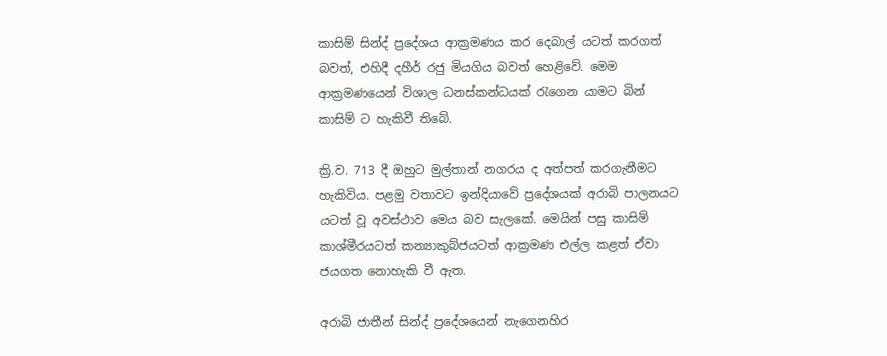කාසිම් සින්ද් ප්‍රදේශය ආක්‍රමණය කර දෙබාල් යටත් කරගත් බවත්, එහිදී දහීර් රජු මියගිය බවත් හෙළිවේ. මෙම ආක්‍රමණයෙන් විශාල ධනස්කන්ධයක් රැගෙන යාමට බින් කාසිම් ට හැකිවී තිබේ.

ක්‍රි.ව. 713 දී ඔහුට මුල්තාන් නගරය ද අත්පත් කරගැනීමට හැකිවිය. පළමු වතාවට ඉන්දියාවේ ප්‍රදේශයක් අරාබි පාලනයට යටත් වූ අවස්ථාව මෙය බව සැලකේ. මෙයින් පසු කාසිම් කාශ්මීරයටත් කන්‍යාකුබ්ජයටත් ආක්‍රමණ එල්ල කළත් ඒවා ජයගත නොහැකි වී ඇත.

අරාබි ජාතීන් සින්ද් ප්‍රදේශයෙන් නැගෙනහිර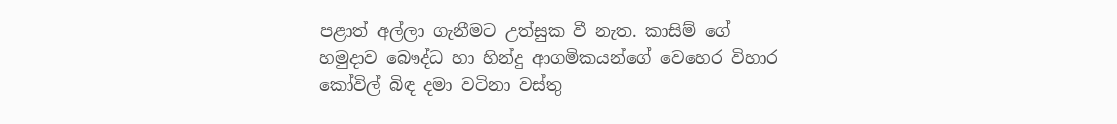පළාත් අල්ලා ගැනීමට උත්සුක වී නැත. කාසිම් ගේ හමුදාව බෞද්ධ හා හින්දු ආගමිකයන්ගේ වෙහෙර විහාර කෝවිල් බිඳ දමා වටිනා වස්තු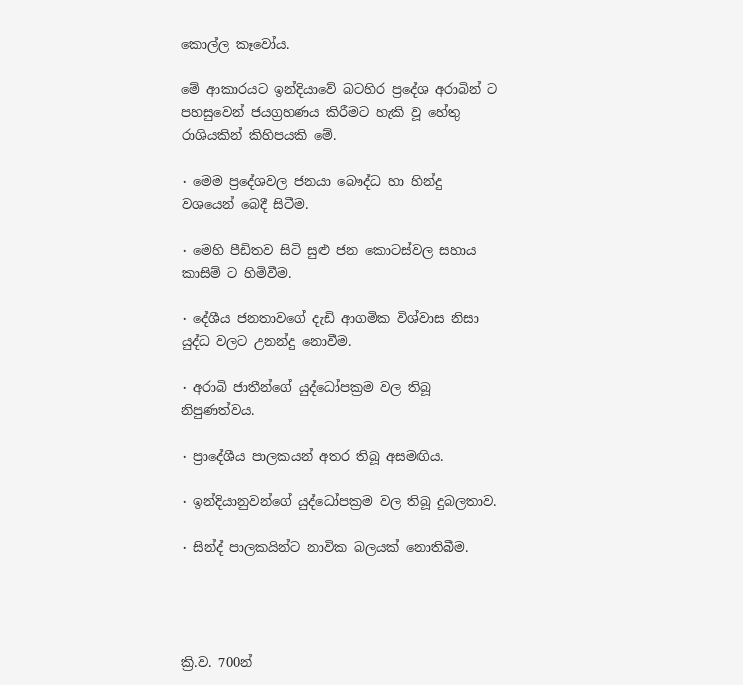කොල්ල කෑවෝය.

මේ ආකාරයට ඉන්දියාවේ බටහිර ප්‍රදේශ අරාබින් ට පහසුවෙන් ජයග්‍රහණය කිරීමට හැකි වූ හේතු රාශියකින් කිහිපයකි මේ.

٠ මෙම ප්‍රදේශවල ජනයා බෞද්ධ හා හින්දු වශයෙන් බෙදී සිටීම.

٠ මෙහි පීඩිතව සිටි සුළු ජන කොටස්වල සහාය කාසිම් ට හිමිවීම.

٠ දේශීය ජනතාවගේ දැඩි ආගමික විශ්වාස නිසා යුද්ධ වලට උනන්දු නොවීම.

٠ අරාබි ජාතීන්ගේ යුද්ධෝපක්‍රම වල තිබූ නිපුණත්වය.

٠ ප්‍රාදේශීය පාලකයන් අතර තිබූ අසමඟිය.

٠ ඉන්දියානුවන්ගේ යුද්ධෝපක්‍රම වල තිබූ දුබලතාව.

٠ සින්ද් පාලකයින්ට නාවික බලයක් නොතිබීම.




ක්‍රි.ව. 700න්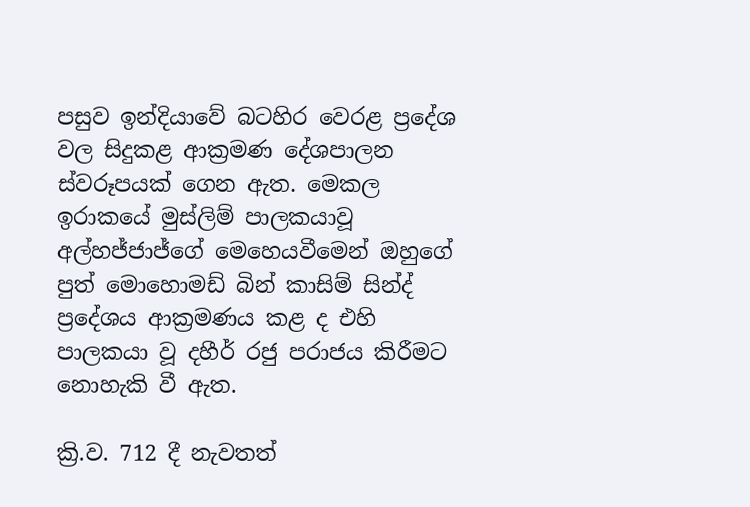පසුව ඉන්දියාවේ බටහිර වෙරළ ප්‍රදේශ වල සිදුකළ ආක්‍රමණ දේශපාලන ස්වරූපයක් ගෙන ඇත. මෙකල ඉරාකයේ මුස්ලිම් පාලකයාවූ අල්හජ්ජාජ්ගේ මෙහෙයවීමෙන් ඔහුගේ පුත් මොහොමඩ් බින් කාසිම් සින්ද් ප්‍රදේශය ආක්‍රමණය කළ ද එහි පාලකයා වූ දහීර් රජු පරාජය කිරීමට නොහැකි වී ඇත.

ක්‍රි.ව. 712 දී නැවතත්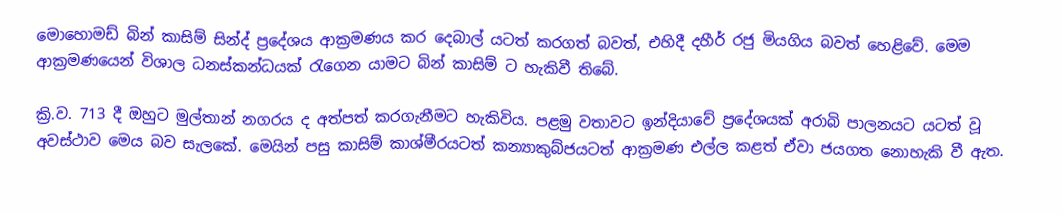මොහොමඩ් බින් කාසිම් සින්ද් ප්‍රදේශය ආක්‍රමණය කර දෙබාල් යටත් කරගත් බවත්, එහිදී දහීර් රජු මියගිය බවත් හෙළිවේ. මෙම ආක්‍රමණයෙන් විශාල ධනස්කන්ධයක් රැගෙන යාමට බින් කාසිම් ට හැකිවී තිබේ.

ක්‍රි.ව. 713 දී ඔහුට මුල්තාන් නගරය ද අත්පත් කරගැනීමට හැකිවිය. පළමු වතාවට ඉන්දියාවේ ප්‍රදේශයක් අරාබි පාලනයට යටත් වූ අවස්ථාව මෙය බව සැලකේ. මෙයින් පසු කාසිම් කාශ්මීරයටත් කන්‍යාකුබ්ජයටත් ආක්‍රමණ එල්ල කළත් ඒවා ජයගත නොහැකි වී ඇත.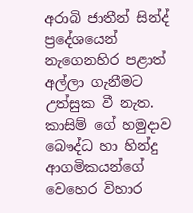අරාබි ජාතීන් සින්ද් ප්‍රදේශයෙන් නැගෙනහිර පළාත් අල්ලා ගැනීමට උත්සුක වී නැත. කාසිම් ගේ හමුදාව බෞද්ධ හා හින්දු ආගමිකයන්ගේ වෙහෙර විහාර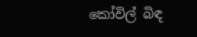කෝවිල් බිඳ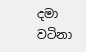දමා වටිනා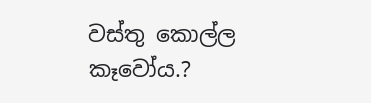වස්තු කොල්ල කෑවෝය.?